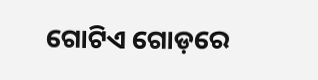ଗୋଟିଏ ଗୋଡ଼ରେ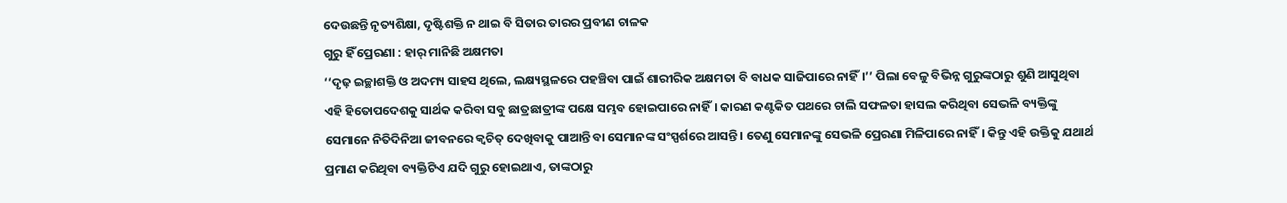ଦେଉଛନ୍ତି ନୃତ୍ୟଶିକ୍ଷା, ଦୃଷ୍ଟିଶକ୍ତି ନ ଥାଇ ବି ସିତାର ତାରର ପ୍ରବୀଣ ଚାଳକ
ଗୁରୁ ହିଁ ପ୍ରେରଣା : ହାର୍ ମାନିଛି ଅକ୍ଷମତା
‘‘ଦୃଢ଼ ଇଚ୍ଛାଶକ୍ତି ଓ ଅଦମ୍ୟ ସାହସ ଥିଲେ, ଲକ୍ଷ୍ୟସ୍ଥଳରେ ପହଞ୍ଚିବା ପାଇଁ ଶାରୀରିକ ଅକ୍ଷମତା ବି ବାଧକ ସାଜିପାରେ ନାହିଁ।’’ ପିଲା ବେଳୁ ବିଭିନ୍ନ ଗୁରୁଙ୍କଠାରୁ ଶୁଣି ଆସୁଥିବା ଏହି ହିତୋପଦେଶକୁ ସାର୍ଥକ କରିବା ସବୁ ଛାତ୍ରଛାତ୍ରୀଙ୍କ ପକ୍ଷେ ସମ୍ଭବ ହୋଇପାରେ ନାହିଁ। କାରଣ କଣ୍ଟକିତ ପଥରେ ଚାଲି ସଫଳତା ହାସଲ କରିଥିବା ସେଭଳି ବ୍ୟକ୍ତିଙ୍କୁ ସେମାନେ ନିତିଦିନିଆ ଜୀବନରେ କ୍ବଚିତ୍ ଦେଖିବାକୁ ପାଆନ୍ତି ବା ସେମାନଙ୍କ ସଂସ୍ପର୍ଶରେ ଆସନ୍ତି। ତେଣୁ ସେମାନଙ୍କୁ ସେଭଳି ପ୍ରେରଣା ମିଳିପାରେ ନାହିଁ। କିନ୍ତୁ ଏହି ଉକ୍ତିକୁ ଯଥାର୍ଥ ପ୍ରମାଣ କରିଥିବା ବ୍ୟକ୍ତିଟିଏ ଯଦି ଗୁରୁ ହୋଇଥାଏ, ତାଙ୍କଠାରୁ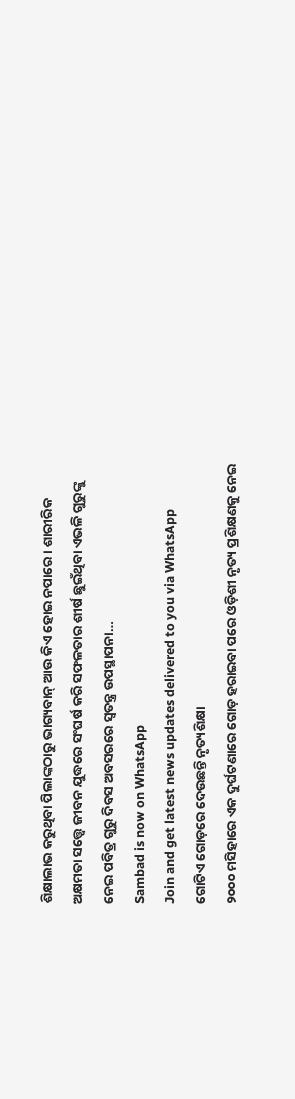ଶିକ୍ଷାଲାଭ କରୁଥିବା ପିଲାଙ୍କଠାରୁ ଭାଗ୍ୟବାନ୍ ଆଉ କିଏ ହୋଇ ନପାରେ। ଶାରୀରିକ ଅକ୍ଷମତା ସତ୍ତ୍ବେ ଜୀବନ ଯୁଦ୍ଧରେ ସଂଘର୍ଷ କରି ସଫଳତାର ଶୀର୍ଷ ଛୁଇଁଥିବା ଏଭଳି ଗୁରୁଙ୍କୁ ନେଇ ପବିତ୍ର ଗୁରୁ ଦିବସ ଅବସରରେ ସ୍ବତନ୍ତ୍ର ଉପସ୍ଥାପନା…
Sambad is now on WhatsApp
Join and get latest news updates delivered to you via WhatsApp
ଗୋଟିଏ ଗୋଡ଼ରେ ଦେଉଛନ୍ତି ନୃତ୍ୟଶିକ୍ଷା
୨୦୦୦ ମସିହାରେ ଏକ ଦୁର୍ଘଟଣାରେ ଗୋଡ଼ ହରାଇବା ପରେ ଓଡ଼ିଶୀ ନୃତ୍ୟ ପ୍ରଶିକ୍ଷଣକୁ ନେଇ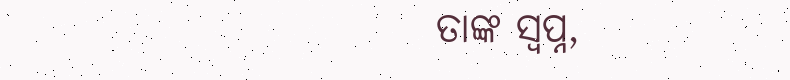ତାଙ୍କ ସ୍ବପ୍ନ,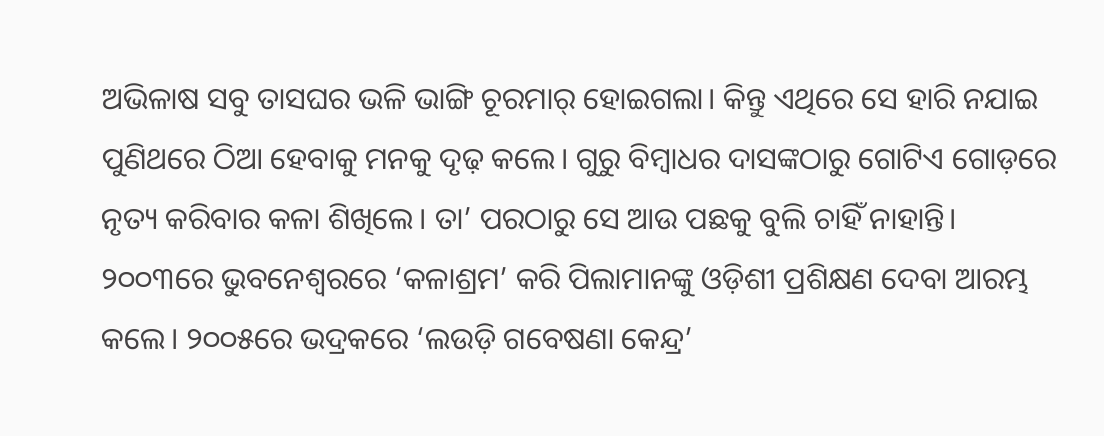ଅଭିଳାଷ ସବୁ ତାସଘର ଭଳି ଭାଙ୍ଗି ଚୂରମାର୍ ହୋଇଗଲା। କିନ୍ତୁ ଏଥିରେ ସେ ହାରି ନଯାଇ ପୁଣିଥରେ ଠିଆ ହେବାକୁ ମନକୁ ଦୃଢ଼ କଲେ। ଗୁରୁ ବିମ୍ବାଧର ଦାସଙ୍କଠାରୁ ଗୋଟିଏ ଗୋଡ଼ରେ ନୃତ୍ୟ କରିବାର କଳା ଶିଖିଲେ। ତା’ ପରଠାରୁ ସେ ଆଉ ପଛକୁ ବୁଲି ଚାହିଁ ନାହାନ୍ତି। ୨୦୦୩ରେ ଭୁବନେଶ୍ବରରେ ‘କଳାଶ୍ରମ’ କରି ପିଲାମାନଙ୍କୁ ଓଡ଼ିଶୀ ପ୍ରଶିକ୍ଷଣ ଦେବା ଆରମ୍ଭ କଲେ। ୨୦୦୫ରେ ଭଦ୍ରକରେ ‘ଲଉଡ଼ି ଗବେଷଣା କେନ୍ଦ୍ର’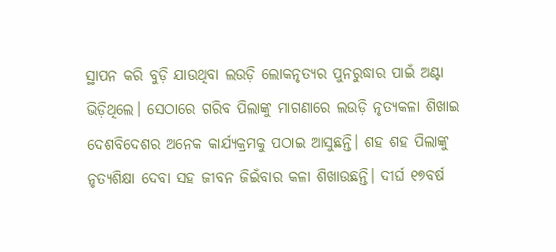ସ୍ଥାପନ କରି ବୁଡ଼ି ଯାଉଥିବା ଲଉଡ଼ି ଲୋକନୃତ୍ୟର ପୁନରୁଦ୍ଧାର ପାଇଁ ଅଣ୍ଟା ଭିଡ଼ିଥିଲେ। ସେଠାରେ ଗରିବ ପିଲାଙ୍କୁ ମାଗଣାରେ ଲଉଡ଼ି ନୃତ୍ୟକଳା ଶିଖାଇ ଦେଶବିଦେଶର ଅନେକ କାର୍ଯ୍ୟକ୍ରମକୁ ପଠାଇ ଆସୁଛନ୍ତି। ଶହ ଶହ ପିଲାଙ୍କୁ ନୃତ୍ୟଶିକ୍ଷା ଦେବା ସହ ଜୀବନ ଜିଇଁବାର କଳା ଶିଖାଉଛନ୍ତି। ଦୀର୍ଘ ୧୭ବର୍ଷ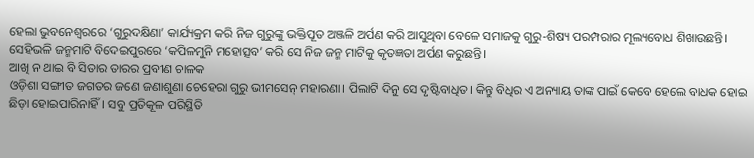ହେଲା ଭୁବନେଶ୍ବରରେ ‘ଗୁରୁଦକ୍ଷିଣା’ କାର୍ଯ୍ୟକ୍ରମ କରି ନିଜ ଗୁରୁଙ୍କୁ ଭକ୍ତିପୂତ ଅଞ୍ଜଳି ଅର୍ପଣ କରି ଆସୁଥିବା ବେଳେ ସମାଜକୁ ଗୁରୁ-ଶିଷ୍ୟ ପରମ୍ପରାର ମୂଲ୍ୟବୋଧ ଶିଖାଉଛନ୍ତି। ସେହିଭଳି ଜନ୍ମମାଟି ବିଦେଇପୁରରେ ‘କପିଳମୁନି ମହୋତ୍ସବ’ କରି ସେ ନିଜ ଜନ୍ମ ମାଟିକୁ କୃତଜ୍ଞତା ଅର୍ପଣ କରୁଛନ୍ତି।
ଆଖି ନ ଥାଇ ବି ସିତାର ତାରର ପ୍ରବୀଣ ଚାଳକ
ଓଡ଼ିଶା ସଙ୍ଗୀତ ଜଗତର ଜଣେ ଜଣାଶୁଣା ଚେହେରା ଗୁରୁ ଭୀମସେନ୍ ମହାରଣା। ପିଲାଟି ଦିନୁ ସେ ଦୃଷ୍ଟିବାଧିତ। କିନ୍ତୁ ବିଧିର ଏ ଅନ୍ୟାୟ ତାଙ୍କ ପାଇଁ କେବେ ହେଲେ ବାଧକ ହୋଇ ଛିଡ଼ା ହୋଇପାରିନାହିଁ। ସବୁ ପ୍ରତିକୂଳ ପରିସ୍ଥିତି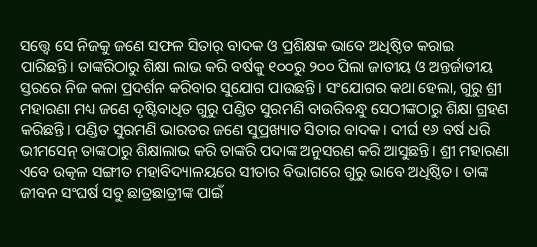ସତ୍ତ୍ବେ ସେ ନିଜକୁ ଜଣେ ସଫଳ ସିତାର୍ ବାଦକ ଓ ପ୍ରଶିକ୍ଷକ ଭାବେ ଅଧିଷ୍ଠିତ କରାଇ ପାରିଛନ୍ତି। ତାଙ୍କରିଠାରୁ ଶିକ୍ଷା ଲାଭ କରି ବର୍ଷକୁ ୧୦୦ରୁ ୨୦୦ ପିଲା ଜାତୀୟ ଓ ଅନ୍ତର୍ଜାତୀୟ ସ୍ତରରେ ନିଜ କଳା ପ୍ରଦର୍ଶନ କରିବାର ସୁଯୋଗ ପାଉଛନ୍ତି। ସଂଯୋଗର କଥା ହେଲା, ଗୁରୁ ଶ୍ରୀ ମହାରଣା ମଧ୍ୟ ଜଣେ ଦୃଷ୍ଟିବାଧିତ ଗୁରୁ ପଣ୍ଡିତ ସୁରମଣି ବାଉରିବନ୍ଧୁ ସେଠୀଙ୍କଠାରୁ ଶିକ୍ଷା ଗ୍ରହଣ କରିଛନ୍ତି। ପଣ୍ଡିତ ସୁରମଣି ଭାରତର ଜଣେ ସୁପ୍ରଖ୍ୟାତ ସିତାର ବାଦକ। ଦୀର୍ଘ ୧୬ ବର୍ଷ ଧରି ଭୀମସେନ୍ ତାଙ୍କଠାରୁ ଶିକ୍ଷାଲାଭ କରି ତାଙ୍କରି ପଦାଙ୍କ ଅନୁସରଣ କରି ଆସୁଛନ୍ତି। ଶ୍ରୀ ମହାରଣା ଏବେ ଉତ୍କଳ ସଙ୍ଗୀତ ମହାବିଦ୍ୟାଳୟରେ ସୀତାର ବିଭାଗରେ ଗୁରୁ ଭାବେ ଅଧିଷ୍ଠିତ। ତାଙ୍କ ଜୀବନ ସଂଘର୍ଷ ସବୁ ଛାତ୍ରଛାତ୍ରୀଙ୍କ ପାଇଁ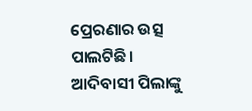ପ୍ରେରଣାର ଉତ୍ସ ପାଲଟିଛି।
ଆଦିବାସୀ ପିଲାଙ୍କୁ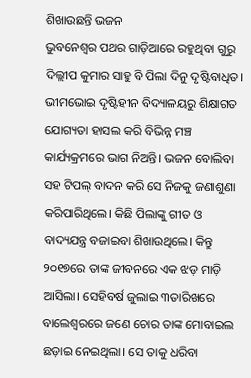ଶିଖାଉଛନ୍ତି ଭଜନ
ଭୁବନେଶ୍ବର ପଥର ଗାଡ଼ିଆରେ ରହୁଥିବା ଗୁରୁ ଦିଲ୍ଲୀପ କୁମାର ସାହୁ ବି ପିଲା ଦିନୁ ଦୃଷ୍ଟିବାଧିତ। ଭୀମଭୋଇ ଦୃଷ୍ଟିହୀନ ବିଦ୍ୟାଳୟରୁ ଶିକ୍ଷାଗତ ଯୋଗ୍ୟତା ହାସଲ କରି ବିଭିନ୍ନ ମଞ୍ଚ କାର୍ଯ୍ୟକ୍ରମରେ ଭାଗ ନିଅନ୍ତି। ଭଜନ ବୋଲିବା ସହ ଟିପଲ୍ ବାଦନ କରି ସେ ନିଜକୁ ଜଣାଶୁଣା କରିପାରିଥିଲେ। କିଛି ପିଲାଙ୍କୁ ଗୀତ ଓ ବାଦ୍ୟଯନ୍ତ୍ର ବଜାଇବା ଶିଖାଉଥିଲେ। କିନ୍ତୁ ୨୦୧୭ରେ ତାଙ୍କ ଜୀବନରେ ଏକ ଝଡ଼ ମାଡ଼ି ଆସିଲା। ସେହିବର୍ଷ ଜୁଲାଇ ୩ତାରିଖରେ ବାଲେଶ୍ବରରେ ଜଣେ ଚୋର ତାଙ୍କ ମୋବାଇଲ ଛଡ଼ାଇ ନେଇଥିଲା। ସେ ତାକୁ ଧରିବା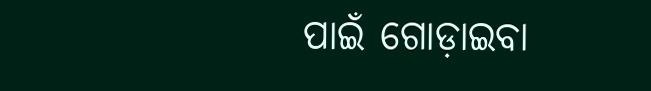ପାଇଁ ଗୋଡ଼ାଇବା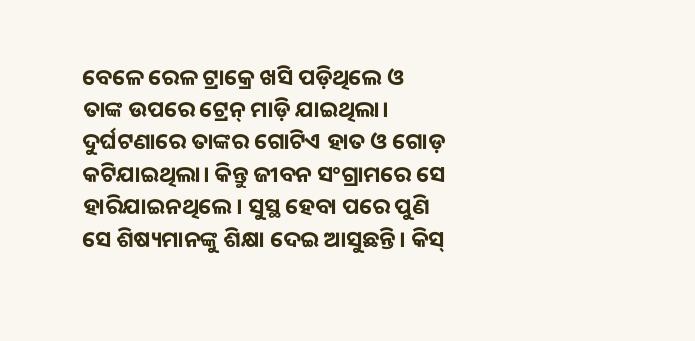ବେଳେ ରେଳ ଟ୍ରାକ୍ରେ ଖସି ପଡ଼ିଥିଲେ ଓ ତାଙ୍କ ଉପରେ ଟ୍ରେନ୍ ମାଡ଼ି ଯାଇଥିଲା। ଦୁର୍ଘଟଣାରେ ତାଙ୍କର ଗୋଟିଏ ହାତ ଓ ଗୋଡ଼ କଟିଯାଇଥିଲା। କିନ୍ତୁ ଜୀବନ ସଂଗ୍ରାମରେ ସେ ହାରିଯାଇନଥିଲେ। ସୁସ୍ଥ ହେବା ପରେ ପୁଣି ସେ ଶିଷ୍ୟମାନଙ୍କୁ ଶିକ୍ଷା ଦେଇ ଆସୁଛନ୍ତି। କିସ୍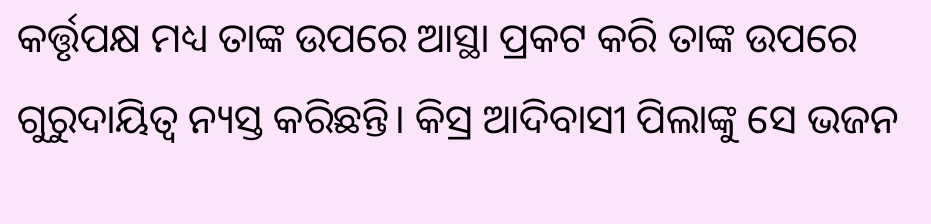କର୍ତ୍ତୃପକ୍ଷ ମଧ୍ୟ ତାଙ୍କ ଉପରେ ଆସ୍ଥା ପ୍ରକଟ କରି ତାଙ୍କ ଉପରେ ଗୁରୁଦାୟିତ୍ବ ନ୍ୟସ୍ତ କରିଛନ୍ତି। କିସ୍ର ଆଦିବାସୀ ପିଲାଙ୍କୁ ସେ ଭଜନ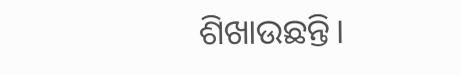ଶିଖାଉଛନ୍ତି।